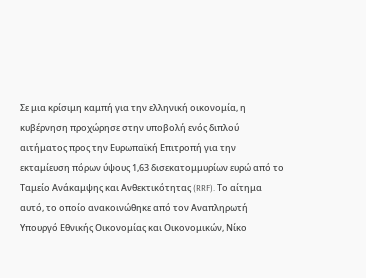Σε μια κρίσιμη καμπή για την ελληνική οικονομία, η κυβέρνηση προχώρησε στην υποβολή ενός διπλού αιτήματος προς την Ευρωπαϊκή Επιτροπή για την εκταμίευση πόρων ύψους 1,63 δισεκατομμυρίων ευρώ από το Ταμείο Ανάκαμψης και Ανθεκτικότητας (RRF). Το αίτημα αυτό, το οποίο ανακοινώθηκε από τον Αναπληρωτή Υπουργό Εθνικής Οικονομίας και Οικονομικών, Νίκο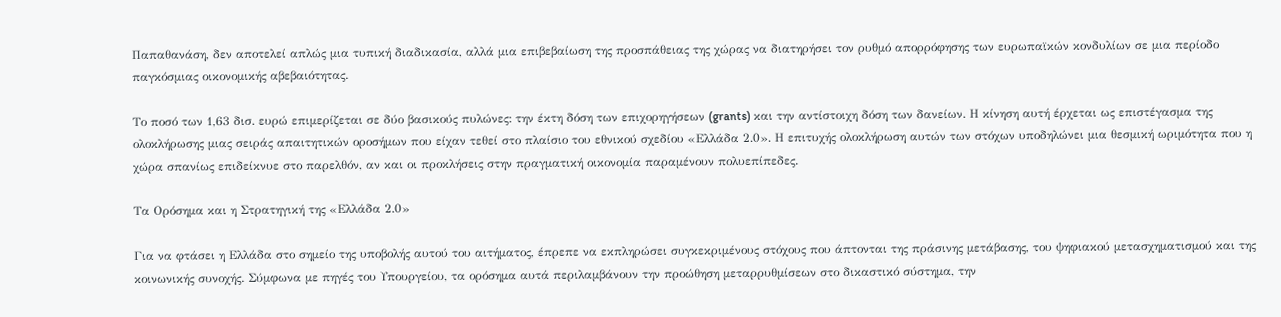Παπαθανάση, δεν αποτελεί απλώς μια τυπική διαδικασία, αλλά μια επιβεβαίωση της προσπάθειας της χώρας να διατηρήσει τον ρυθμό απορρόφησης των ευρωπαϊκών κονδυλίων σε μια περίοδο παγκόσμιας οικονομικής αβεβαιότητας.

Το ποσό των 1,63 δισ. ευρώ επιμερίζεται σε δύο βασικούς πυλώνες: την έκτη δόση των επιχορηγήσεων (grants) και την αντίστοιχη δόση των δανείων. Η κίνηση αυτή έρχεται ως επιστέγασμα της ολοκλήρωσης μιας σειράς απαιτητικών οροσήμων που είχαν τεθεί στο πλαίσιο του εθνικού σχεδίου «Ελλάδα 2.0». Η επιτυχής ολοκλήρωση αυτών των στόχων υποδηλώνει μια θεσμική ωριμότητα που η χώρα σπανίως επιδείκνυε στο παρελθόν, αν και οι προκλήσεις στην πραγματική οικονομία παραμένουν πολυεπίπεδες.

Τα Ορόσημα και η Στρατηγική της «Ελλάδα 2.0»

Για να φτάσει η Ελλάδα στο σημείο της υποβολής αυτού του αιτήματος, έπρεπε να εκπληρώσει συγκεκριμένους στόχους που άπτονται της πράσινης μετάβασης, του ψηφιακού μετασχηματισμού και της κοινωνικής συνοχής. Σύμφωνα με πηγές του Υπουργείου, τα ορόσημα αυτά περιλαμβάνουν την προώθηση μεταρρυθμίσεων στο δικαστικό σύστημα, την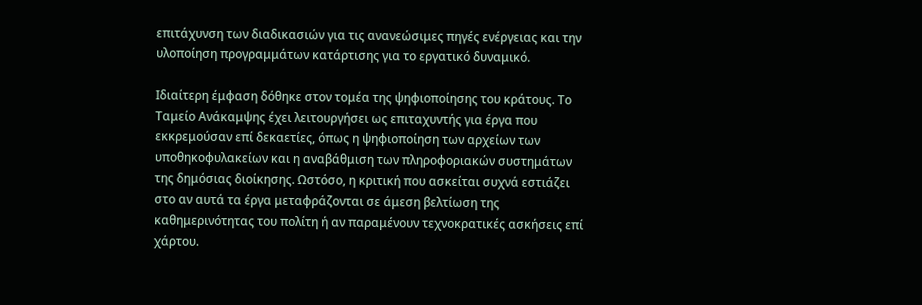επιτάχυνση των διαδικασιών για τις ανανεώσιμες πηγές ενέργειας και την υλοποίηση προγραμμάτων κατάρτισης για το εργατικό δυναμικό.

Ιδιαίτερη έμφαση δόθηκε στον τομέα της ψηφιοποίησης του κράτους. Το Ταμείο Ανάκαμψης έχει λειτουργήσει ως επιταχυντής για έργα που εκκρεμούσαν επί δεκαετίες, όπως η ψηφιοποίηση των αρχείων των υποθηκοφυλακείων και η αναβάθμιση των πληροφοριακών συστημάτων της δημόσιας διοίκησης. Ωστόσο, η κριτική που ασκείται συχνά εστιάζει στο αν αυτά τα έργα μεταφράζονται σε άμεση βελτίωση της καθημερινότητας του πολίτη ή αν παραμένουν τεχνοκρατικές ασκήσεις επί χάρτου.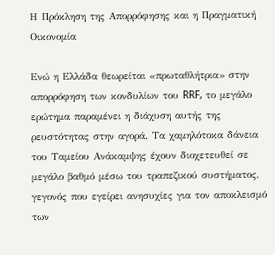Η Πρόκληση της Απορρόφησης και η Πραγματική Οικονομία

Ενώ η Ελλάδα θεωρείται «πρωταθλήτρια» στην απορρόφηση των κονδυλίων του RRF, το μεγάλο ερώτημα παραμένει η διάχυση αυτής της ρευστότητας στην αγορά. Τα χαμηλότοκα δάνεια του Ταμείου Ανάκαμψης έχουν διοχετευθεί σε μεγάλο βαθμό μέσω του τραπεζικού συστήματος, γεγονός που εγείρει ανησυχίες για τον αποκλεισμό των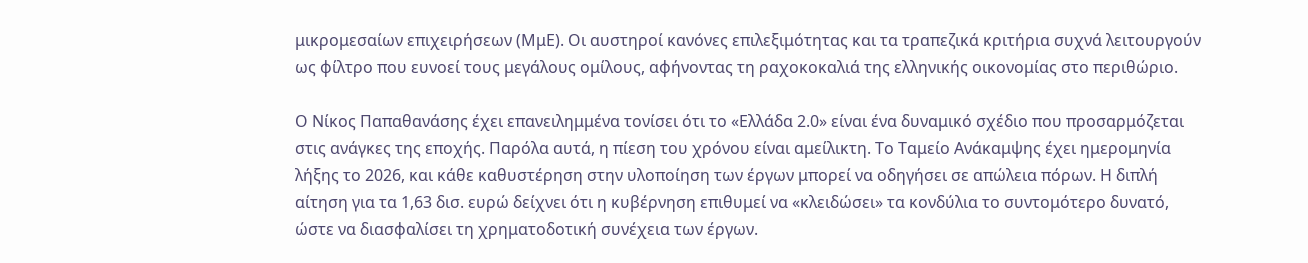μικρομεσαίων επιχειρήσεων (ΜμΕ). Οι αυστηροί κανόνες επιλεξιμότητας και τα τραπεζικά κριτήρια συχνά λειτουργούν ως φίλτρο που ευνοεί τους μεγάλους ομίλους, αφήνοντας τη ραχοκοκαλιά της ελληνικής οικονομίας στο περιθώριο.

Ο Νίκος Παπαθανάσης έχει επανειλημμένα τονίσει ότι το «Ελλάδα 2.0» είναι ένα δυναμικό σχέδιο που προσαρμόζεται στις ανάγκες της εποχής. Παρόλα αυτά, η πίεση του χρόνου είναι αμείλικτη. Το Ταμείο Ανάκαμψης έχει ημερομηνία λήξης το 2026, και κάθε καθυστέρηση στην υλοποίηση των έργων μπορεί να οδηγήσει σε απώλεια πόρων. Η διπλή αίτηση για τα 1,63 δισ. ευρώ δείχνει ότι η κυβέρνηση επιθυμεί να «κλειδώσει» τα κονδύλια το συντομότερο δυνατό, ώστε να διασφαλίσει τη χρηματοδοτική συνέχεια των έργων.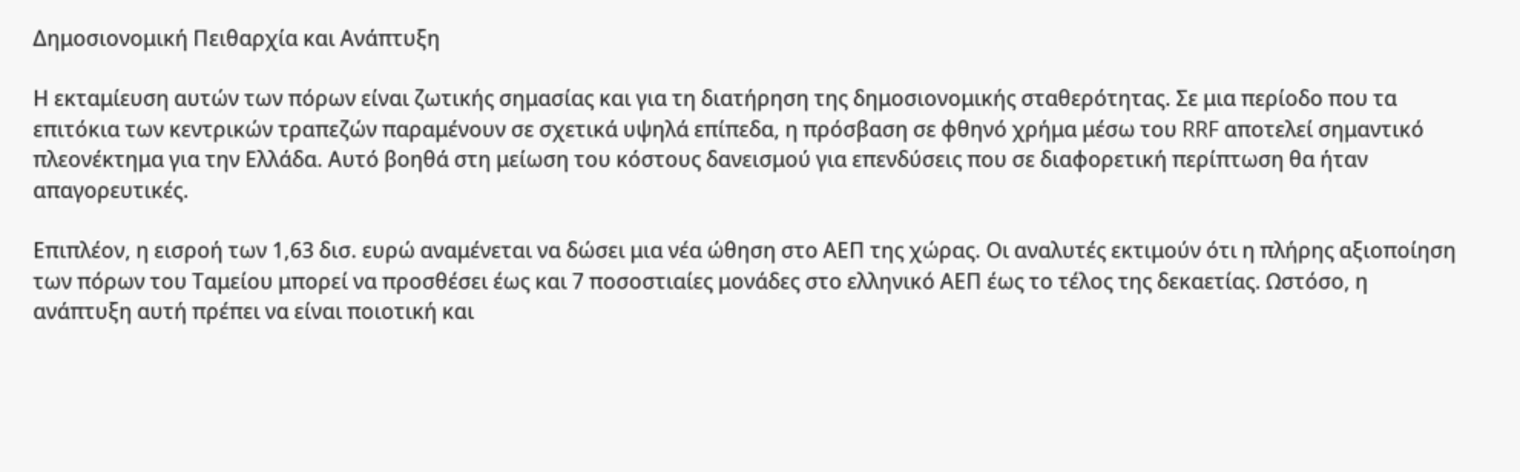Δημοσιονομική Πειθαρχία και Ανάπτυξη

Η εκταμίευση αυτών των πόρων είναι ζωτικής σημασίας και για τη διατήρηση της δημοσιονομικής σταθερότητας. Σε μια περίοδο που τα επιτόκια των κεντρικών τραπεζών παραμένουν σε σχετικά υψηλά επίπεδα, η πρόσβαση σε φθηνό χρήμα μέσω του RRF αποτελεί σημαντικό πλεονέκτημα για την Ελλάδα. Αυτό βοηθά στη μείωση του κόστους δανεισμού για επενδύσεις που σε διαφορετική περίπτωση θα ήταν απαγορευτικές.

Επιπλέον, η εισροή των 1,63 δισ. ευρώ αναμένεται να δώσει μια νέα ώθηση στο ΑΕΠ της χώρας. Οι αναλυτές εκτιμούν ότι η πλήρης αξιοποίηση των πόρων του Ταμείου μπορεί να προσθέσει έως και 7 ποσοστιαίες μονάδες στο ελληνικό ΑΕΠ έως το τέλος της δεκαετίας. Ωστόσο, η ανάπτυξη αυτή πρέπει να είναι ποιοτική και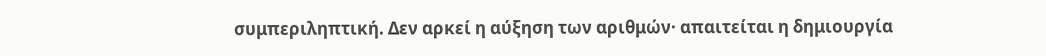συμπεριληπτική. Δεν αρκεί η αύξηση των αριθμών· απαιτείται η δημιουργία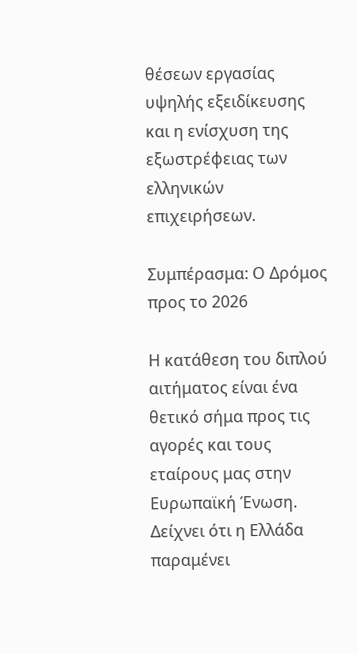θέσεων εργασίας υψηλής εξειδίκευσης και η ενίσχυση της εξωστρέφειας των ελληνικών επιχειρήσεων.

Συμπέρασμα: Ο Δρόμος προς το 2026

Η κατάθεση του διπλού αιτήματος είναι ένα θετικό σήμα προς τις αγορές και τους εταίρους μας στην Ευρωπαϊκή Ένωση. Δείχνει ότι η Ελλάδα παραμένει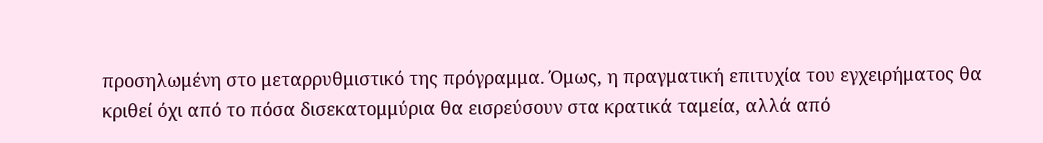προσηλωμένη στο μεταρρυθμιστικό της πρόγραμμα. Όμως, η πραγματική επιτυχία του εγχειρήματος θα κριθεί όχι από το πόσα δισεκατομμύρια θα εισρεύσουν στα κρατικά ταμεία, αλλά από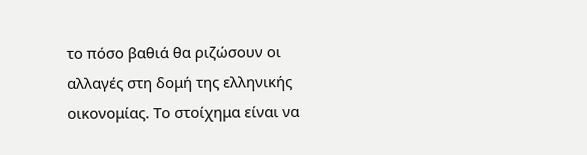το πόσο βαθιά θα ριζώσουν οι αλλαγές στη δομή της ελληνικής οικονομίας. Το στοίχημα είναι να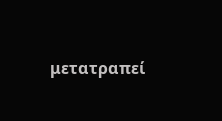μετατραπεί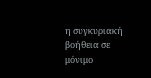η συγκυριακή βοήθεια σε μόνιμο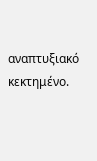αναπτυξιακό κεκτημένο.